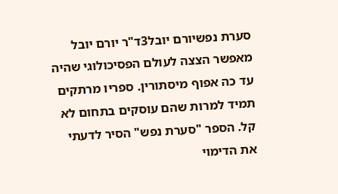סערת נפשיורם יובל3ד"ר יורם יובל מאפשר הצצה לעולם הפסיכולוגי שהיה עד כה אפוף מיסתורין. ספריו מרתקים תמיד למרות שהם עוסקים בתחום לא קל. הספר "סערת נפש" הסיר לדעתי את הדימוי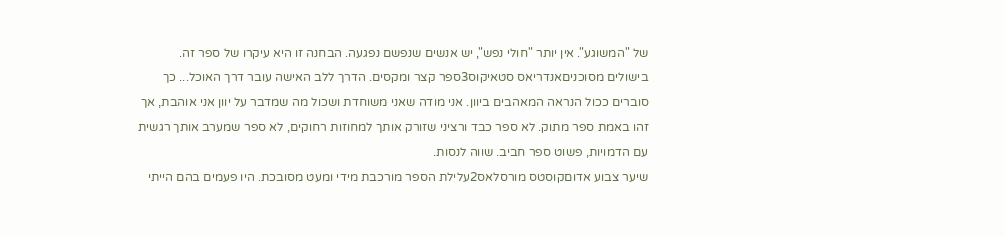של "המשוגע". אין יותר "חולי נפש", יש אנשים שנפשם נפגעה. הבחנה זו היא עיקרו של ספר זה.
בישולים מסוכניםאנדריאס סטאיקוס3ספר קצר ומקסים. הדרך ללב האישה עובר דרך האוכל... כך סוברים ככול הנראה המאהבים ביוון. אני מודה שאני משוחדת ושכול מה שמדבר על יוון אני אוהבת, אך זהו באמת ספר מתוק. לא ספר כבד ורציני שזורק אותך למחוזות רחוקים, לא ספר שמערב אותך רגשית עם הדמויות, פשוט ספר חביב. שווה לנסות.
שיער צבוע אדוםקוסטס מורסלאס2עלילת הספר מורכבת מידי ומעט מסובכת. היו פעמים בהם הייתי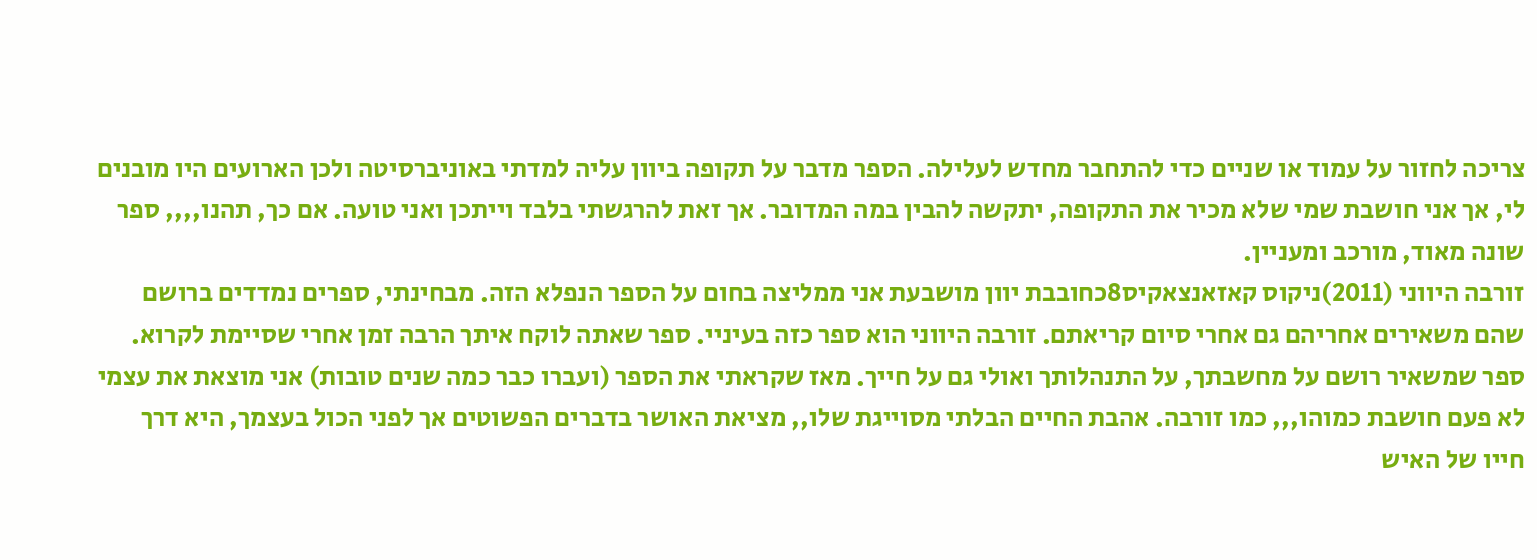צריכה לחזור על עמוד או שניים כדי להתחבר מחדש לעלילה. הספר מדבר על תקופה ביוון עליה למדתי באוניברסיטה ולכן הארועים היו מובנים לי, אך אני חושבת שמי שלא מכיר את התקופה, יתקשה להבין במה המדובר. אך זאת להרגשתי בלבד וייתכן ואני טועה. אם כך, תהנו,,,, ספר שונה מאוד, מורכב ומעניין.
זורבה היווני (2011)ניקוס קאזאנצאקיס8כחובבת יוון מושבעת אני ממליצה בחום על הספר הנפלא הזה. מבחינתי, ספרים נמדדים ברושם שהם משאירים אחריהם גם אחרי סיום קריאתם. זורבה היווני הוא ספר כזה בעיניי. ספר שאתה לוקח איתך הרבה זמן אחרי שסיימת לקרוא. ספר שמשאיר רושם על מחשבתך, על התנהלותך ואולי גם על חייך. מאז שקראתי את הספר (ועברו כבר כמה שנים טובות) אני מוצאת את עצמי לא פעם חושבת כמוהו,,, כמו זורבה. אהבת החיים הבלתי מסוייגת שלו,, מציאת האושר בדברים הפשוטים אך לפני הכול בעצמך, היא דרך חייו של האיש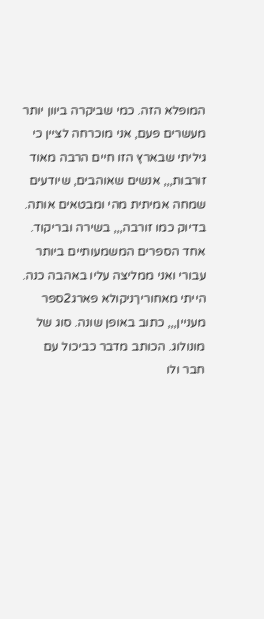המופלא הזה. כמי שביקרה ביוון יותר מעשרים פעם, אני מוכרחה לציין כי גיליתי שבארץ הזו חיים הרבה מאוד זורבות,,, אנשים שאוהבים, שיודעים שמחה אמיתית מהי ומבטאים אותה. בדיוק כמו זורבה,,, בשירה ובריקוד. אחד הספרים המשמעותיים ביותר עבורי ואני ממליצה עליו באהבה כנה.
הייתי מאחוריךניקולא פארג2ספר מעניין,,, כתוב באופן שונה. סוג של מונולוג. הכותב מדבר כביכול עם חבר ולו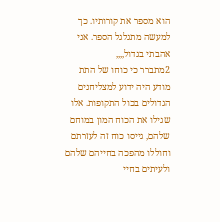הוא מספר את קורותיו. כך למעשה מתגלגל הספר. אני אהבתי בגדול,,,,
2מתברר כי כוחו של התת מודע היה ידוע למצליחנים הגדולים בכול התקופות. אלו שגילו את הכוח המון במוחם שלהם, גייסו כוח זה לעזרתם וחוללו מהפכה בחייהם שלהם ולעיתים בחיי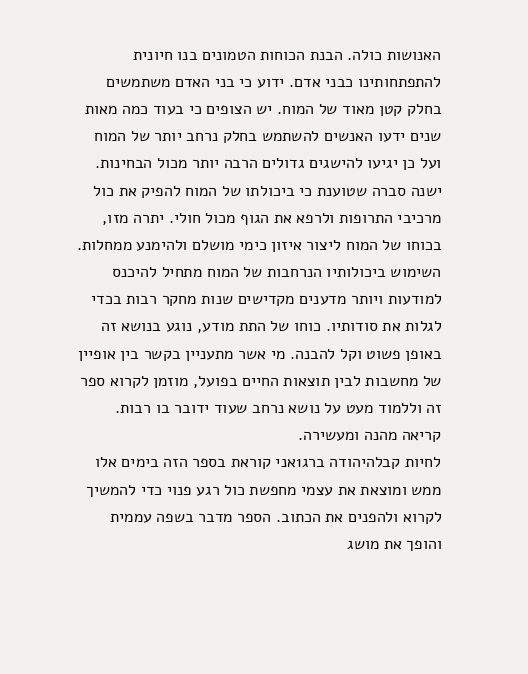האנושות כולה. הבנת הכוחות הטמונים בנו חיונית להתפתחותינו כבני אדם. ידוע כי בני האדם משתמשים בחלק קטן מאוד של המוח. יש הצופים כי בעוד כמה מאות שנים ידעו האנשים להשתמש בחלק נרחב יותר של המוח ועל כן יגיעו להישגים גדולים הרבה יותר מכול הבחינות. ישנה סברה שטוענת כי ביכולתו של המוח להפיק את כול מרכיבי התרופות ולרפא את הגוף מכול חולי. יתרה מזו, בכוחו של המוח ליצור איזון כימי מושלם ולהימנע ממחלות. השימוש ביכולותיו הנרחבות של המוח מתחיל להיכנס למודעות ויותר מדענים מקדישים שנות מחקר רבות בכדי לגלות את סודותיו. כוחו של התת מודע, נוגע בנושא זה באופן פשוט וקל להבנה. מי אשר מתעניין בקשר בין אופיין של מחשבות לבין תוצאות החיים בפועל, מוזמן לקרוא ספר זה וללמוד מעט על נושא נרחב שעוד ידובר בו רבות. קריאה מהנה ומעשירה.
לחיות קבלהיהודה ברג1אני קוראת בספר הזה בימים אלו ממש ומוצאת את עצמי מחפשת כול רגע פנוי כדי להמשיך לקרוא ולהפנים את הכתוב. הספר מדבר בשפה עממית והופך את מושג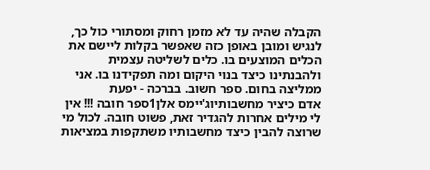הקבלה שהיה עד לא מזמן רחוק ומסתורי כול כך, לנגיש ומובן באופן כזה שאפשר בקלות ליישם את הכלים המוצעים בו. כלים לשליטה עצמית ולהבנתינו כיצד בנוי היקום ומה תפקידנו בו. אני ממליצה בחום. ספר חשוב. בברכה - יפעת
אדם כיציר מחשבותיוג'יימס אלן1ספר חובה !!! אין לי מילים אחרות להגדיר זאת, פשוט חובה. לכול מי שרוצה להבין כיצד מחשבותיו משתקפות במציאות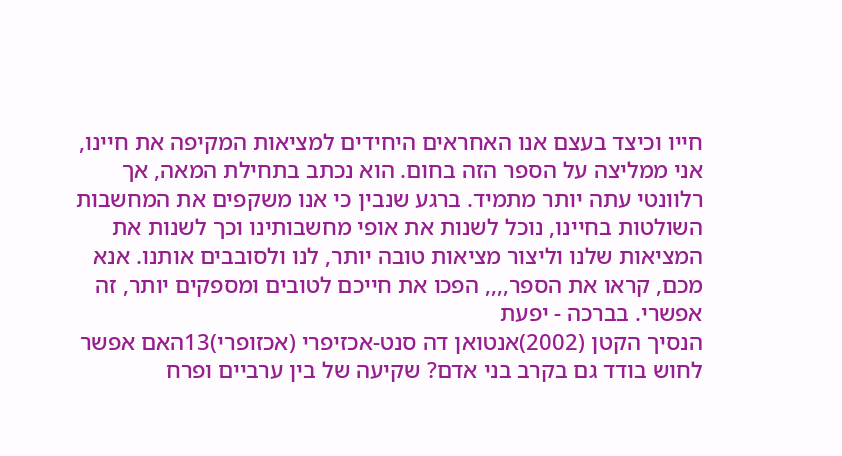חייו וכיצד בעצם אנו האחראים היחידים למציאות המקיפה את חיינו, אני ממליצה על הספר הזה בחום. הוא נכתב בתחילת המאה, אך רלוונטי עתה יותר מתמיד. ברגע שנבין כי אנו משקפים את המחשבות השולטות בחיינו, נוכל לשנות את אופי מחשבותינו וכך לשנות את המציאות שלנו וליצור מציאות טובה יותר, לנו ולסובבים אותנו. אנא מכם, קראו את הספר,,,, הפכו את חייכם לטובים ומספקים יותר, זה אפשרי. בברכה - יפעת
הנסיך הקטן (2002)אנטואן דה סנט-אכזיפרי (אכזופרי)13האם אפשר לחוש בודד גם בקרב בני אדם? שקיעה של בין ערביים ופרח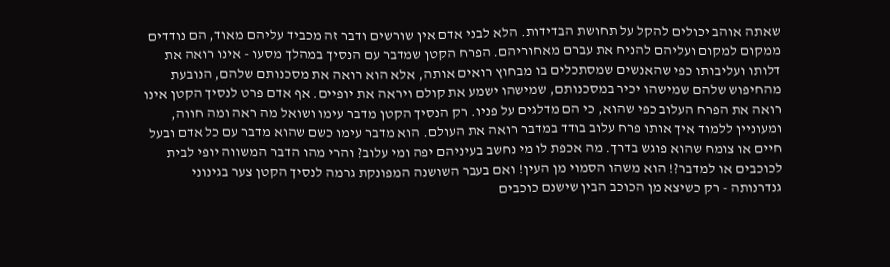שאתה אוהב יכולים להקל על תחושת הבדידות. הלא לבני אדם אין שורשים ודבר זה מכביד עליהם מאוד, הם נודדים ממקום למקום ועליהם להניח את עברם מאחוריהם. הפרח הקטן שמדבר עם הנסיך במהלך מסעו - אינו רואה את דלותו ועליבותו כפי שהאנשים שמסתכלים בו מבחוץ רואים אותה, אלא הוא רואה את מסכנותם שלהם, הנובעת מהחיפוש שלהם שמישהו יכיר במסכנותם, שמישהו ישמע את קולם ויראה את יופיים. אף אדם פרט לנסיך הקטן אינו רואה את הפרח העלוב כפי שהוא, כי הם מדלגים על פניו. רק הנסיך הקטן מדבר עימו ושואל מה ראה ומה חווה, ומעוניין ללמוד איך אותו פרח עלוב בודד במדבר רואה את העולם. הוא מדבר עימו כשם שהוא מדבר עם כל אדם ובעל חיים או צומח שהוא פוגש בדרך. מה אכפת לו מי נחשב בעיניהם יפה ומי עלוב? והרי מהו הדבר המשווה יופי לבית לכוכבים או למדבר?! הוא משהו הסמוי מן העין! ואם בעבר השושנה המפונקת גרמה לנסיך הקטן צער בגינוני גנדרנותה - רק כשיצא מן הכוכב הבין שישנם כוכבים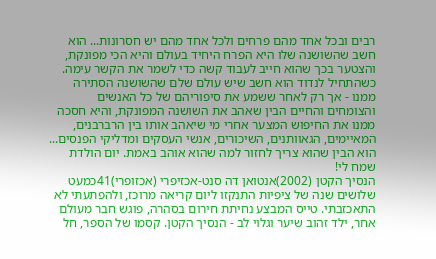רבים ובכל אחד מהם פרחים ולכל אחד מהם יש חסרונות... הוא חשב שהשושנה שלו היא הפרח היחיד בעולם והיא הכי מפונקת, והצטער בכך שהוא חייב לעבוד קשה כדי לשמר את הקשר עימה. כשהתחיל לנדוד הוא חשב שיש עולם שלם שהשושנה הסתירה ממנו - אך רק לאחר ששמע את סיפוריהם של כל האנשים והצומחים והחיים הבין שאהב את השושנה המפונקת, והיא חסכה ממנו את החיפוש המצער אחרי מי שיאהב אותו בין הרברבנים, המאיימים, הגאוותנים, השיכורים, אנשי העסקים ומדליקי הפנסים... הוא הבין שהוא צריך לחזור למה שהוא אוהב באמת. יום הולדת שמח לי!
הנסיך הקטן (2002)אנטואן דה סנט-אכזיפרי (אכזופרי)41כמעט שלושים שנה של ציפיות התנקזו ליום קריאה מרוכז, ולהפתעתי לא התאכזבתי. טייס המבצע נחיתת חירום בסהרה, פוגש חבר מעולם אחר, ילד זהוב שיער וגלוי לב - הנסיך הקטן. קסמו של הספר, חל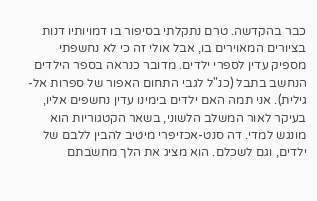כבר בהקדשה. טרם נתקלתי בסיפור בו דמויותיו דנות בציורים המאוירים בו, אבל אולי זה כי לא נחשפתי מספיק עדין לספרי ילדים. מדובר כנראה בספר הילדים הנחשב בתבל (כנ"ל לגבי התחום האפור של ספרות אל-גילית). אני תמה האם ילדים בימינו עדין נחשפים אליו, בעיקר לאור המשלב הלשוני, בשאר הקטגוריות הוא מונגש למדי. דה סנט-אכזיפרי מיטיב להבין ללבם של ילדים, וגם לשכלם. הוא מציג את הלך מחשבתם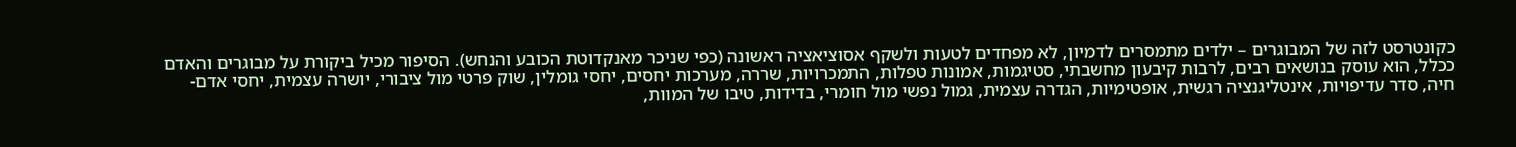כקונטרסט לזה של המבוגרים – ילדים מתמסרים לדמיון, לא מפחדים לטעות ולשקף אסוציאציה ראשונה (כפי שניכר מאנקדוטת הכובע והנחש). הסיפור מכיל ביקורת על מבוגרים והאדם ככלל, הוא עוסק בנושאים רבים, לרבות קיבעון מחשבתי, סטיגמות, אמונות טפלות, התמכרויות, שררה, מערכות יחסים, יחסי גומלין, שוק פרטי מול ציבורי, יושרה עצמית, יחסי אדם-חיה, סדר עדיפויות, אינטליגנציה רגשית, אופטימיות, הגדרה עצמית, גמול נפשי מול חומרי, בדידות, טיבו של המוות,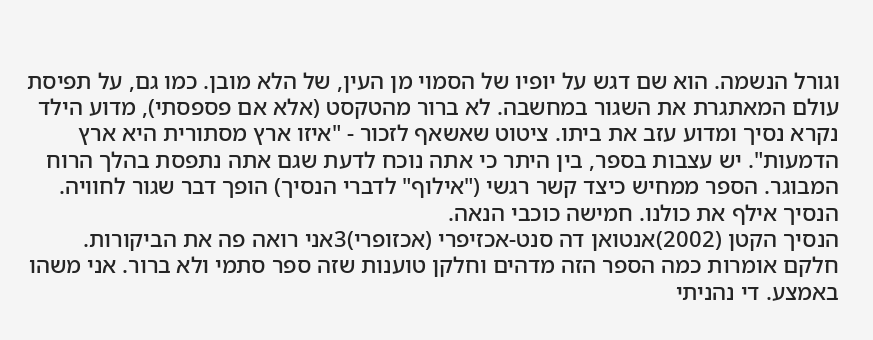וגורל הנשמה. הוא שם דגש על יופיו של הסמוי מן העין, של הלא מובן. כמו גם, על תפיסת עולם המאתגרת את השגור במחשבה. לא ברור מהטקסט (אלא אם פספסתי), מדוע הילד נקרא נסיך ומדוע עזב את ביתו. ציטוט שאשאף לזכור - "איזו ארץ מסתורית היא ארץ הדמעות". יש עצבות בספר, בין היתר כי אתה נוכח לדעת שגם אתה נתפסת בהלך הרוח המבוגר. הספר ממחיש כיצד קשר רגשי ("אילוף" לדברי הנסיך) הופך דבר שגור לחוויה. הנסיך אילף את כולנו. חמישה כוכבי הנאה.
הנסיך הקטן (2002)אנטואן דה סנט-אכזיפרי (אכזופרי)3אני רואה פה את הביקורות. חלקם אומרות כמה הספר הזה מדהים וחלקן טוענות שזה ספר סתמי ולא ברור. אני משהו באמצע. די נהניתי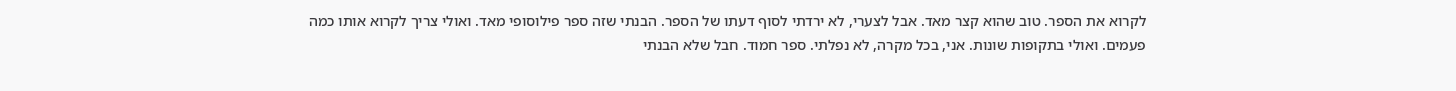לקרוא את הספר. טוב שהוא קצר מאד. אבל לצערי, לא ירדתי לסוף דעתו של הספר. הבנתי שזה ספר פילוסופי מאד. ואולי צריך לקרוא אותו כמה פעמים. ואולי בתקופות שונות. אני, בכל מקרה, לא נפלתי. ספר חמוד. חבל שלא הבנתי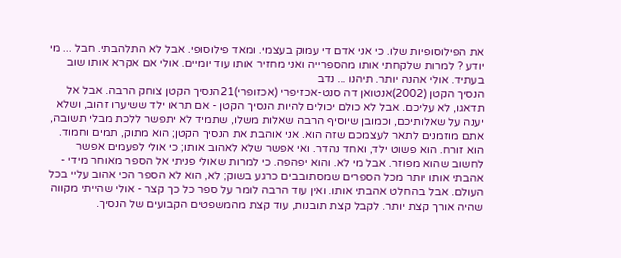את הפילוסופיות שלו. כי אני אדם די עמוק בעצמי. ומאד פילוסופי. אבל לא התלהבתי. חבל ... מי יודע ? למרות שלקחתי אותו מהספרייה ואני מחזיר אותו עוד יומיים. אולי אם אקרא אותו שוב בעתיד. אולי אהנה יותר. תיהנו ... נדב
הנסיך הקטן (2002)אנטואן דה סנט-אכזיפרי (אכזופרי)21הנסיך הקטן צוחק הרבה. אבל אל תדאגו, לא עליכם. אבל לא כולם יכולים להיות הנסיך הקטן - אם תראו ילד ששיערו זהוב, ושלא יענה על שאלותיכם, וכמובן שיוסיף הרבה שאלות משלו, שתמיד לא יתפשר ללכת מבלי תשובה, אתם מוזמנים לתאר לעצמכם שזה הוא. אני אוהבת את הנסיך הקטן; הוא מתוק, תמים וחמוד. הוא זורח. הוא פשוט ילד, ואחד נהדר. ואי אפשר שלא לאהוב אותו; כי אולי לפעמים אפשר לחשוב שהוא מפוזר. אבל מי לא. והוא יפהפה. כי למרות שאולי פניתי אל הספר מאוחר מידי - אהבתי אותו יותר מכל הספרים שמסתובבים כרגע בשוק; לא, הוא לא הספר הכי אהוב עליי בכל העולם. אבל בהחלט אהבתי אותו. ואין עוד הרבה לומר על ספר כל כך קצר - אולי שהייתי מקווה שהיה אורך קצת יותר. לקבל קצת תובנות, עוד קצת מהמשפטים הקבועים של הנסיך.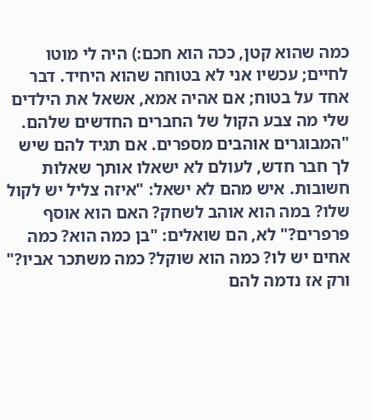כמה שהוא קטן, ככה הוא חכם:) היה לי מוטו לחיים; עכשיו אני לא בטוחה שהוא היחיד. דבר אחד על בטוח; אם אהיה אמא, אשאל את הילדים שלי מה צבע הקול של החברים החדשים שלהם. "המבוגרים אוהבים מספרים. אם תגיד להם שיש לך חבר חדש, לעולם לא ישאלו אותך שאלות חשובות. איש מהם לא ישאל: "איזה צליל יש לקול שלו? במה הוא אוהב לשחק? האם הוא אוסף פרפרים?" לא, הם שואלים: "בן כמה הוא? כמה אחים יש לו? כמה הוא שוקל? כמה משתכר אביו?" ורק אז נדמה להם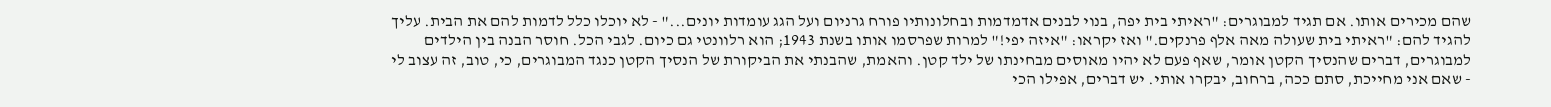שהם מכירים אותו. אם תגיד למבוגרים: "ראיתי בית יפה, בנוי לבנים אדמדמות ובחלונותיו פורח גרניום ועל הגג עומדות יונים..." - לא יוכלו כלל לדמות להם את הבית. עליך להגיד להם: "ראיתי בית שעולה מאה אלף פרנקים." ואז יקראו: "איזה יפי!" למרות שפרסמו אותו בשנת 1943; הוא רלוונטי גם כיום. לגבי הכל. חוסר הבנה בין הילדים למבוגרים, דברים שהנסיך הקטן אומר, שאף פעם לא יהיו מאוסים מבחינתו של ילד קטן. והאמת, שהבנתי את הביקורת של הנסיך הקטן כנגד המבוגרים, כי, טוב, זה עצוב לי - שאם אני מחייכת, סתם ככה, ברחוב, יבקרו אותי. יש דברים, אפילו הכי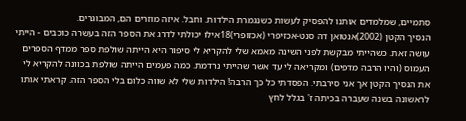סתמיים, שמלמדים אותנו להפסיק לעשות כשנגמרת הילדות. וחבל. איזה מוזרים הם, המבוגרים.
הנסיך הקטן (2002)אנטואן דה סנט-אכזיפרי (אכזופרי)18אילו יכולתי לדרג את הספר הזה בעשרה כוכבים - הייתי עושה זאת. כשהייתי מבקשת לפני השינה מאמא שלי להקריא לי סיפור היא הייתה שולפת ספר ממדף הספרים העמוס (והיו הרבה מדפים) ומקריאה לי עד אשר שהייתי נרדמת. כמה פעמים הייתה שולפת בכוונה להקריא לי את הנסיך הקטן אך אני סירבתי. הפסדתי כל כך הרבה! הילדות שלי לא שווה כלום בלי הספר הזה. קראתי אותו לראשונה בשנה שעברה בכיתה ז' בגלל לחץ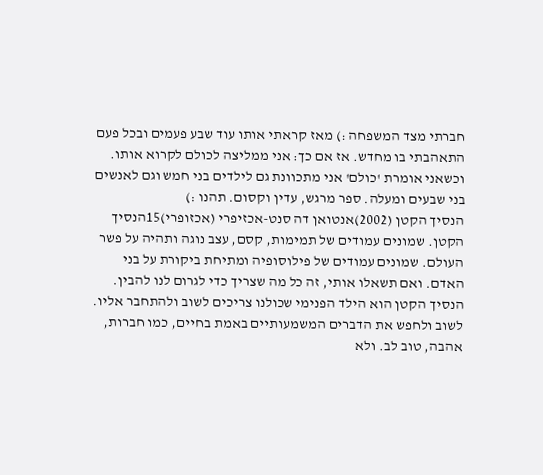חברתי מצד המשפחה :) מאז קראתי אותו עוד שבע פעמים ובכל פעם התאהבתי בו מחדש. אז אם כך: אני ממליצה לכולם לקרוא אותו. וכשאני אומרת 'כולם' אני מתכוונת גם לילדים בני חמש וגם לאנשים בני שבעים ומעלה. ספר מרגש, עדין וקסום. תהנו :)
הנסיך הקטן (2002)אנטואן דה סנט-אכזיפרי (אכזופרי)15הנסיך הקטן. שמונים עמודים של תמימות, קסם, עצב נוגה ותהיה על פשר העולם. שמונים עמודים של פילוסופיה ומתיחת ביקורת על בני האדם. ואם תשאלו אותי, זה כל מה שצריך כדי לגרום לנו להבין. הנסיך הקטן הוא הילד הפנימי שכולנו צריכים לשוב ולהתחבר אליו. לשוב ולחפש את הדברים המשמעותיים באמת בחיים, כמו חברות, אהבה, טוב לב. ולא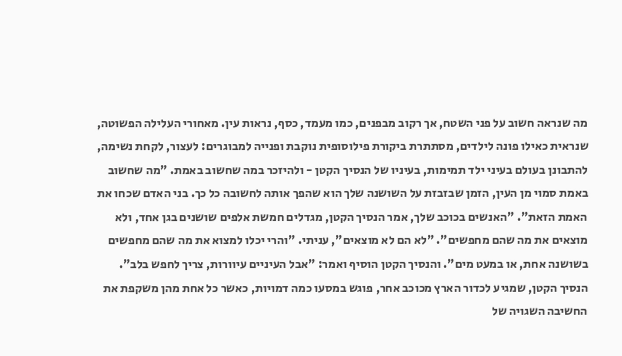מה שנראה חשוב על פני השטח, אך רקוב מבפנים, כמו מעמד, כסף, נראות עין. מאחורי העלילה הפשוטה, שנראית כאילו פונה לילדים, מסתתרת ביקורת פילוסופית נוקבת ופנייה למבוגרים: לעצור, לקחת נשימה, להתבונן בעולם בעיני ילד תמימות, בעיניו של הנסיך הקטן - ולהיזכר במה שחשוב באמת. "מה שחשוב באמת סמוי מן העין, הזמן שבזבזת על השושנה שלך הוא שהפך אותה לחשובה כל כך. בני האדם שכחו את האמת הזאת". "האנשים בכוכב שלך, אמר הנסיך הקטן, מגדלים חמשת אלפים שושנים בגן אחד, ולא מוצאים את מה שהם מחפשים". "לא הם לא מוצאים", עניתי. "והרי יכלו למצוא את מה שהם מחפשים בשושנה אחת, או במעט מים". והנסיך הקטן הוסיף ואמר: "אבל העיניים עיוורות, צריך לחפש בלב". הנסיך הקטן, שמגיע לכדור הארץ מכוכב אחר, פוגש במסעו כמה דמויות, כאשר כל אחת מהן משקפת את החשיבה השגויה של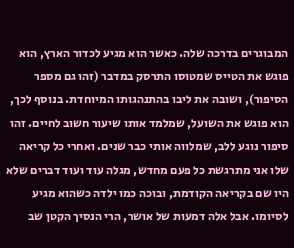המבוגרים בדרכה שלה. כאשר הוא מגיע לכדור הארץ, הוא פוגש את הטייס שמטוסו התרסק במדבר (זהו גם מספר הסיפור), ושובה את ליבו בהתנהגותו המיוחדת. בנוסף לכך, הוא פוגש את השועל, שמלמד אותו שיעור חשוב לחיים. זהו סיפור נוגע ללב, שמלווה אותי כבר שנים. ואחרי כל קריאה שלו אני מתרגשת כל פעם מחדש, מגלה עוד ועוד דברים שלא היו שם בקריאה הקודמת, ובוכה כמו ילדה כשהוא מגיע לסיומו. אבל אלה דמעות של אושר, הרי הנסיך הקטן שב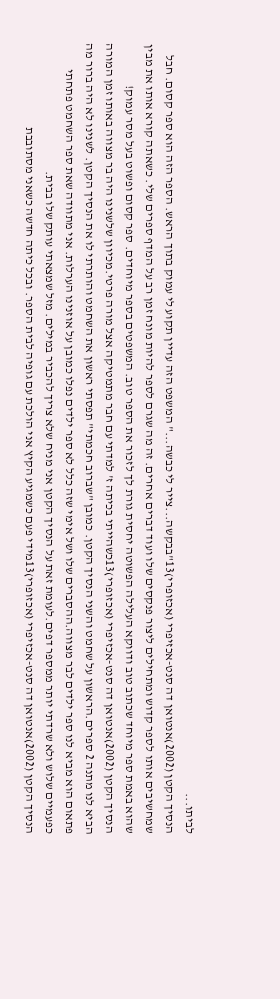לביתו...
הנסיך הקטן (2002)אנטואן דה סנט-אכזיפרי (אכזופרי)13"בבקשה...צייר לי כבשה..." המשפט הזה עדיין תקוע לי עמוק בתוך הראש. הספר הזה הוא ספר קסום. חבל שמחשיבים אותו לספר קדוש ומתחילים ליצור פנקסים שלו ועוד דברים אחרים. זה מה שגרם לספר להיות מונח זמן רב על המדף ספרים שלי. כשאתה קורא אותו את מבין שהוא באמת ספר מיוחד שכתוב טוב ודווקא העלילה הפשוטה יחסית גורת לך לזכור את הספר טוב. המשפטים בספר מיוחדים. ספר קסום ופשוט בעל מסר עמוק!
הנסיך הקטן (2002)אנטואן דה סנט-אכזיפרי (אכזופרי)13כשהייתי בכיתה ז' למדתי עם חבר מתמטיקה אצל מורה פרטי.מכיוון שלשנינו היה בר מצווה באותו זמן המורה הביא לנו מתנה 2 ספרים.הראשון על שחמט והשני הנסיך הקטן. כמובן "שברוב חכמתי" תפסתי ראשון את השחמט והותרתי לו את הנסיך הקטן. לשנינו לא היה ברור מה פתאום הוא מביא לנו ספר ילדים לבר מצווה.ההסברים שלו ושל אימי שזה כלל לא ספר ילדים נפלו כמובן על אוזנינו הערלות. אני מתוודה שאת ספר השחמט פתחתי כפעמיים שלוש ולא שרדתי יותר ממספר דפים.לעומת זאת על הנסיך הקטן אני מניח שלא צריך להכביר במילים. מזל שמצאתי עותק שלו בבית.
הנסיך הקטן (2002)אנטואן דה סנט-אכזיפרי (אכזופרי)13מידי פעם כשמגיע הקיץ אני הולכת עם גופיה לבית הספר. ובכל כיתה חדשה כשאני מסתובבת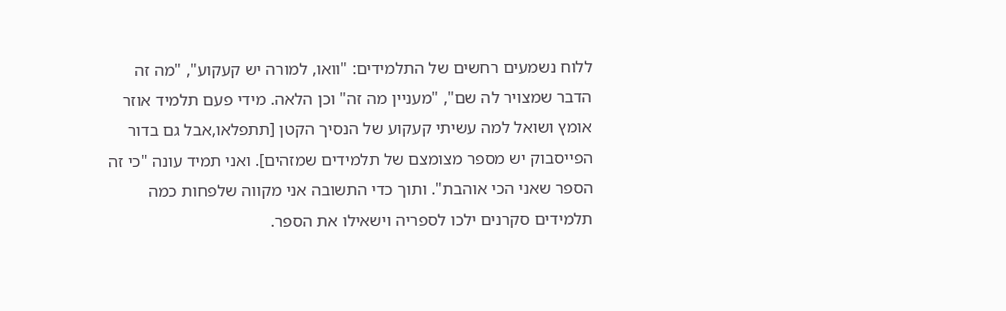ללוח נשמעים רחשים של התלמידים: "וואו, למורה יש קעקוע", "מה זה הדבר שמצויר לה שם", "מעניין מה זה" וכן הלאה. מידי פעם תלמיד אוזר אומץ ושואל למה עשיתי קעקוע של הנסיך הקטן [תתפלאו,אבל גם בדור הפייסבוק יש מספר מצומצם של תלמידים שמזהים]. ואני תמיד עונה "כי זה הספר שאני הכי אוהבת". ותוך כדי התשובה אני מקווה שלפחות כמה תלמידים סקרנים ילכו לספריה וישאילו את הספר.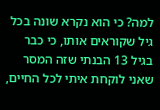למה? כי הוא נקרא שונה בכל גיל שקוראים אותו, כי כבר בגיל 13 הבנתי שזה המסר שאני לוקחת איתי לכל החיים,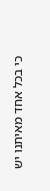כי בכל אחד מאיתנו יש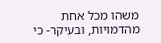משהו מכל אחת מהדמויות, ובעיקר- כי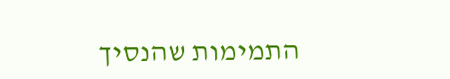התמימות שהנסיך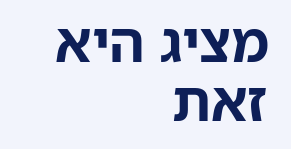מציג היא זאת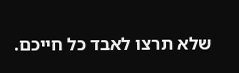שלא תרצו לאבד כל חייכם.